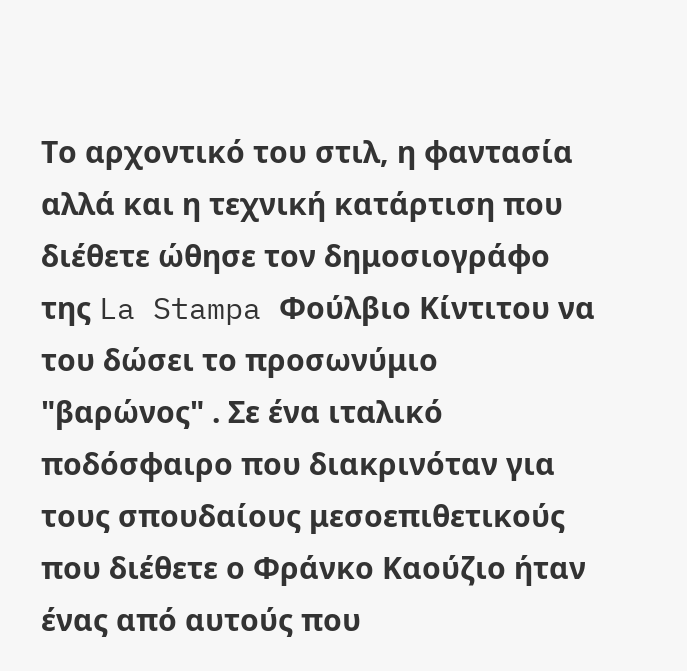Το αρχοντικό του στιλ, η φαντασία αλλά και η τεχνική κατάρτιση που διέθετε ώθησε τον δημοσιογράφο της La Stampa Φούλβιο Κίντιτου να του δώσει το προσωνύμιο "βαρώνος" . Σε ένα ιταλικό ποδόσφαιρο που διακρινόταν για τους σπουδαίους μεσοεπιθετικούς που διέθετε ο Φράνκο Καούζιο ήταν ένας από αυτούς που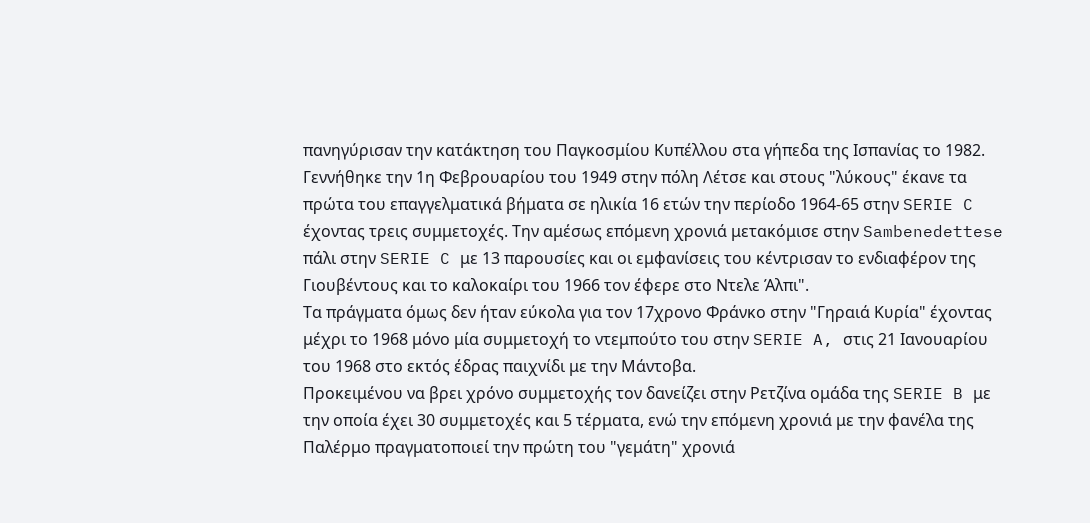πανηγύρισαν την κατάκτηση του Παγκοσμίου Κυπέλλου στα γήπεδα της Ισπανίας το 1982.
Γεννήθηκε την 1η Φεβρουαρίου του 1949 στην πόλη Λέτσε και στους "λύκους" έκανε τα πρώτα του επαγγελματικά βήματα σε ηλικία 16 ετών την περίοδο 1964-65 στην SERIE C έχοντας τρεις συμμετοχές. Την αμέσως επόμενη χρονιά μετακόμισε στην Sambenedettese πάλι στην SERIE C με 13 παρουσίες και οι εμφανίσεις του κέντρισαν το ενδιαφέρον της Γιουβέντους και το καλοκαίρι του 1966 τον έφερε στο Ντελε Άλπι".
Τα πράγματα όμως δεν ήταν εύκολα για τον 17χρονο Φράνκο στην "Γηραιά Κυρία" έχοντας μέχρι το 1968 μόνο μία συμμετοχή το ντεμπούτο του στην SERIE A, στις 21 Ιανουαρίου του 1968 στο εκτός έδρας παιχνίδι με την Μάντοβα.
Προκειμένου να βρει χρόνο συμμετοχής τον δανείζει στην Ρετζίνα ομάδα της SERIE B με την οποία έχει 30 συμμετοχές και 5 τέρματα, ενώ την επόμενη χρονιά με την φανέλα της Παλέρμο πραγματοποιεί την πρώτη του "γεμάτη" χρονιά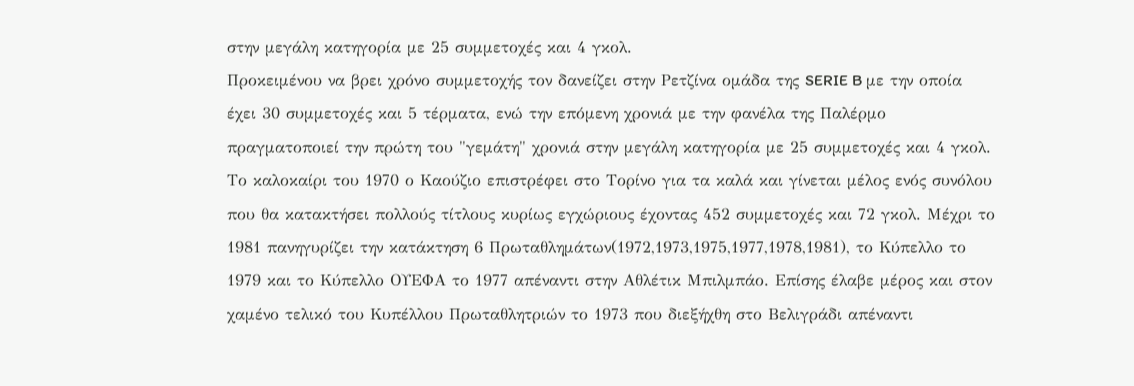στην μεγάλη κατηγορία με 25 συμμετοχές και 4 γκολ.
Προκειμένου να βρει χρόνο συμμετοχής τον δανείζει στην Ρετζίνα ομάδα της SERIE B με την οποία έχει 30 συμμετοχές και 5 τέρματα, ενώ την επόμενη χρονιά με την φανέλα της Παλέρμο πραγματοποιεί την πρώτη του "γεμάτη" χρονιά στην μεγάλη κατηγορία με 25 συμμετοχές και 4 γκολ.
Το καλοκαίρι του 1970 ο Καούζιο επιστρέφει στο Τορίνο για τα καλά και γίνεται μέλος ενός συνόλου που θα κατακτήσει πολλούς τίτλους κυρίως εγχώριους έχοντας 452 συμμετοχές και 72 γκολ. Μέχρι το 1981 πανηγυρίζει την κατάκτηση 6 Πρωταθλημάτων(1972,1973,1975,1977,1978,1981), το Κύπελλο το 1979 και το Κύπελλο ΟΥΕΦΑ το 1977 απέναντι στην Αθλέτικ Μπιλμπάο. Επίσης έλαβε μέρος και στον χαμένο τελικό του Κυπέλλου Πρωταθλητριών το 1973 που διεξήχθη στο Βελιγράδι απέναντι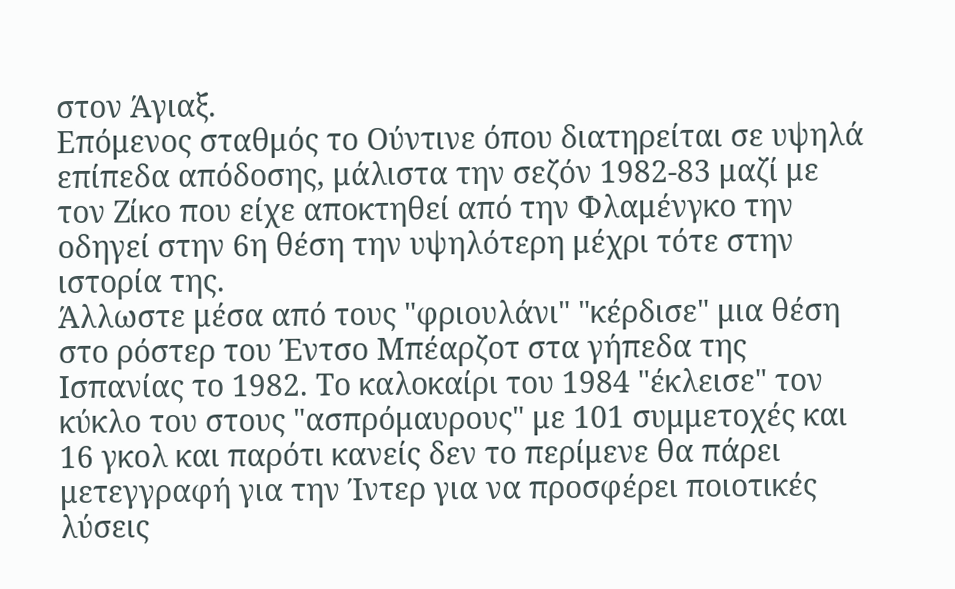στον Άγιαξ.
Επόμενος σταθμός το Ούντινε όπου διατηρείται σε υψηλά επίπεδα απόδοσης, μάλιστα την σεζόν 1982-83 μαζί με τον Ζίκο που είχε αποκτηθεί από την Φλαμένγκο την οδηγεί στην 6η θέση την υψηλότερη μέχρι τότε στην ιστορία της.
Άλλωστε μέσα από τους "φριουλάνι" "κέρδισε" μια θέση στο ρόστερ του Έντσο Μπέαρζοτ στα γήπεδα της Ισπανίας το 1982. Το καλοκαίρι του 1984 "έκλεισε" τον κύκλο του στους "ασπρόμαυρους" με 101 συμμετοχές και 16 γκολ και παρότι κανείς δεν το περίμενε θα πάρει μετεγγραφή για την Ίντερ για να προσφέρει ποιοτικές λύσεις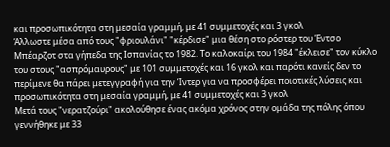και προσωπικότητα στη μεσαία γραμμή, με 41 συμμετοχές και 3 γκολ
Άλλωστε μέσα από τους "φριουλάνι" "κέρδισε" μια θέση στο ρόστερ του Έντσο Μπέαρζοτ στα γήπεδα της Ισπανίας το 1982. Το καλοκαίρι του 1984 "έκλεισε" τον κύκλο του στους "ασπρόμαυρους" με 101 συμμετοχές και 16 γκολ και παρότι κανείς δεν το περίμενε θα πάρει μετεγγραφή για την Ίντερ για να προσφέρει ποιοτικές λύσεις και προσωπικότητα στη μεσαία γραμμή, με 41 συμμετοχές και 3 γκολ
Μετά τους "νερατζούρι" ακολούθησε ένας ακόμα χρόνος στην ομάδα της πόλης όπου γεννήθηκε με 33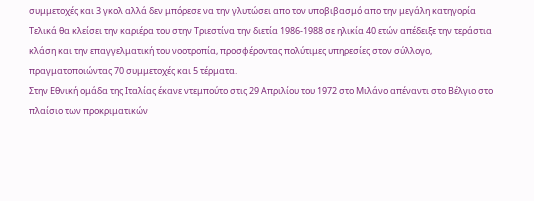συμμετοχές και 3 γκολ αλλά δεν μπόρεσε να την γλυτώσει απο τον υποβιβασμό απο την μεγάλη κατηγορία
Τελικά θα κλείσει την καριέρα του στην Τριεστίνα την διετία 1986-1988 σε ηλικία 40 ετών απέδειξε την τεράστια κλάση και την επαγγελματική του νοοτροπία, προσφέροντας πολύτιμες υπηρεσίες στον σύλλογο, πραγματοποιώντας 70 συμμετοχές και 5 τέρματα.
Στην Εθνική ομάδα της Ιταλίας έκανε ντεμπούτο στις 29 Απριλίου του 1972 στο Μιλάνο απέναντι στο Βέλγιο στο πλαίσιο των προκριματικών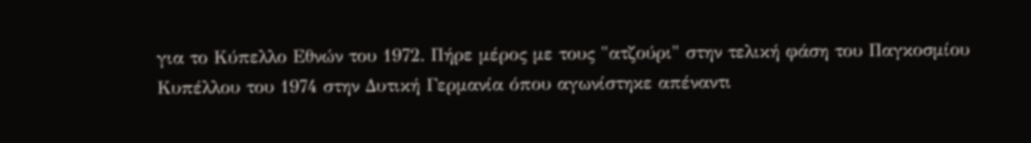για το Κύπελλο Εθνών του 1972. Πήρε μέρος με τους "ατζούρι" στην τελική φάση του Παγκοσμίου Κυπέλλου του 1974 στην Δυτική Γερμανία όπου αγωνίστηκε απέναντι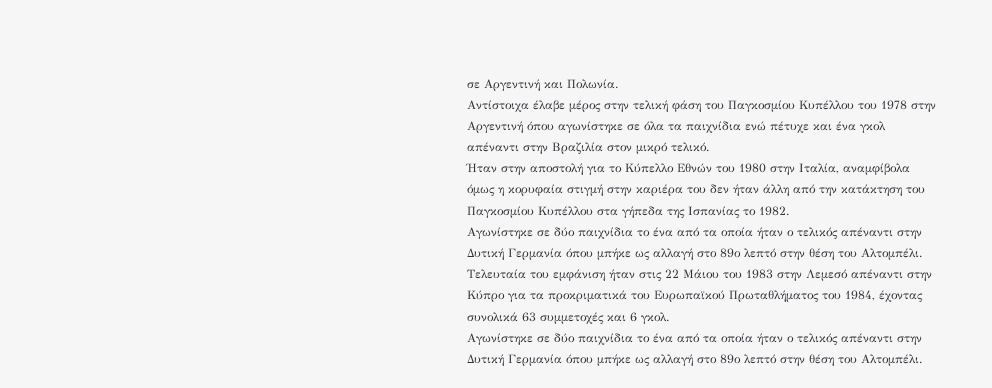σε Αργεντινή και Πολωνία.
Αντίστοιχα έλαβε μέρος στην τελική φάση του Παγκοσμίου Κυπέλλου του 1978 στην Αργεντινή όπου αγωνίστηκε σε όλα τα παιχνίδια ενώ πέτυχε και ένα γκολ απέναντι στην Βραζιλία στον μικρό τελικό.
Ήταν στην αποστολή για το Κύπελλο Εθνών του 1980 στην Ιταλία, αναμφίβολα όμως η κορυφαία στιγμή στην καριέρα του δεν ήταν άλλη από την κατάκτηση του Παγκοσμίου Κυπέλλου στα γήπεδα της Ισπανίας το 1982.
Αγωνίστηκε σε δύο παιχνίδια το ένα από τα οποία ήταν ο τελικός απέναντι στην Δυτική Γερμανία όπου μπήκε ως αλλαγή στο 89ο λεπτό στην θέση του Αλτομπέλι. Τελευταία του εμφάνιση ήταν στις 22 Μάιου του 1983 στην Λεμεσό απέναντι στην Κύπρο για τα προκριματικά του Ευρωπαϊκού Πρωταθλήματος του 1984, έχοντας συνολικά 63 συμμετοχές και 6 γκολ.
Αγωνίστηκε σε δύο παιχνίδια το ένα από τα οποία ήταν ο τελικός απέναντι στην Δυτική Γερμανία όπου μπήκε ως αλλαγή στο 89ο λεπτό στην θέση του Αλτομπέλι.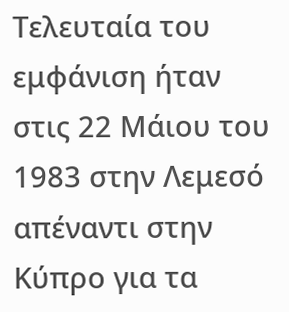Τελευταία του εμφάνιση ήταν στις 22 Μάιου του 1983 στην Λεμεσό απέναντι στην Κύπρο για τα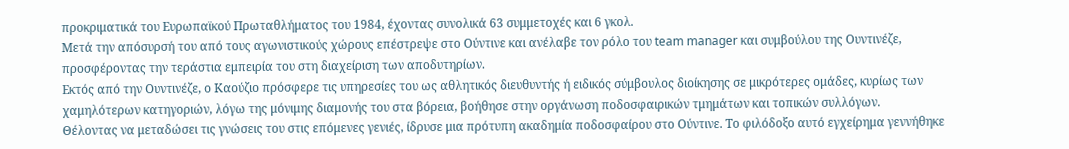προκριματικά του Ευρωπαϊκού Πρωταθλήματος του 1984, έχοντας συνολικά 63 συμμετοχές και 6 γκολ.
Μετά την απόσυρσή του από τους αγωνιστικούς χώρους επέστρεψε στο Ούντινε και ανέλαβε τον ρόλο του team manager και συμβούλου της Ουντινέζε, προσφέροντας την τεράστια εμπειρία του στη διαχείριση των αποδυτηρίων.
Εκτός από την Ουντινέζε, ο Καούζιο πρόσφερε τις υπηρεσίες του ως αθλητικός διευθυντής ή ειδικός σύμβουλος διοίκησης σε μικρότερες ομάδες, κυρίως των χαμηλότερων κατηγοριών, λόγω της μόνιμης διαμονής του στα βόρεια, βοήθησε στην οργάνωση ποδοσφαιρικών τμημάτων και τοπικών συλλόγων.
Θέλοντας να μεταδώσει τις γνώσεις του στις επόμενες γενιές, ίδρυσε μια πρότυπη ακαδημία ποδοσφαίρου στο Ούντινε. Το φιλόδοξο αυτό εγχείρημα γεννήθηκε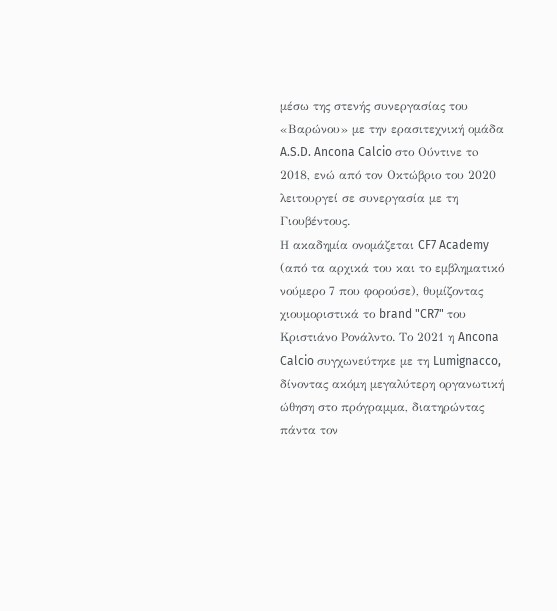μέσω της στενής συνεργασίας του «Βαρώνου» με την ερασιτεχνική ομάδα A.S.D. Ancona Calcio στο Ούντινε τo 2018, ενώ από τον Οκτώβριο του 2020 λειτουργεί σε συνεργασία με τη Γιουβέντους.
Η ακαδημία ονομάζεται CF7 Academy (από τα αρχικά του και το εμβληματικό νούμερο 7 που φορούσε), θυμίζοντας χιουμοριστικά το brand "CR7" του Κριστιάνο Ρονάλντο. Το 2021 η Ancona Calcio συγχωνεύτηκε με τη Lumignacco, δίνοντας ακόμη μεγαλύτερη οργανωτική ώθηση στο πρόγραμμα, διατηρώντας πάντα τον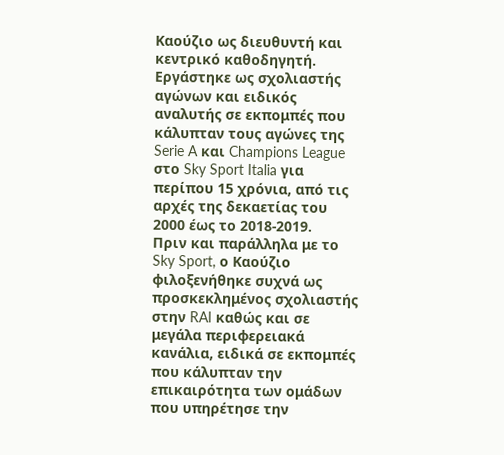Καούζιο ως διευθυντή και κεντρικό καθοδηγητή.
Εργάστηκε ως σχολιαστής αγώνων και ειδικός αναλυτής σε εκπομπές που κάλυπταν τους αγώνες της Serie A και Champions League στο Sky Sport Italia για περίπου 15 χρόνια, από τις αρχές της δεκαετίας του 2000 έως το 2018-2019.
Πριν και παράλληλα με το Sky Sport, ο Καούζιο φιλοξενήθηκε συχνά ως προσκεκλημένος σχολιαστής στην RAI καθώς και σε μεγάλα περιφερειακά κανάλια, ειδικά σε εκπομπές που κάλυπταν την επικαιρότητα των ομάδων που υπηρέτησε την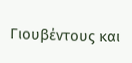Γιουβέντους και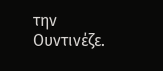την Ουντινέζε.